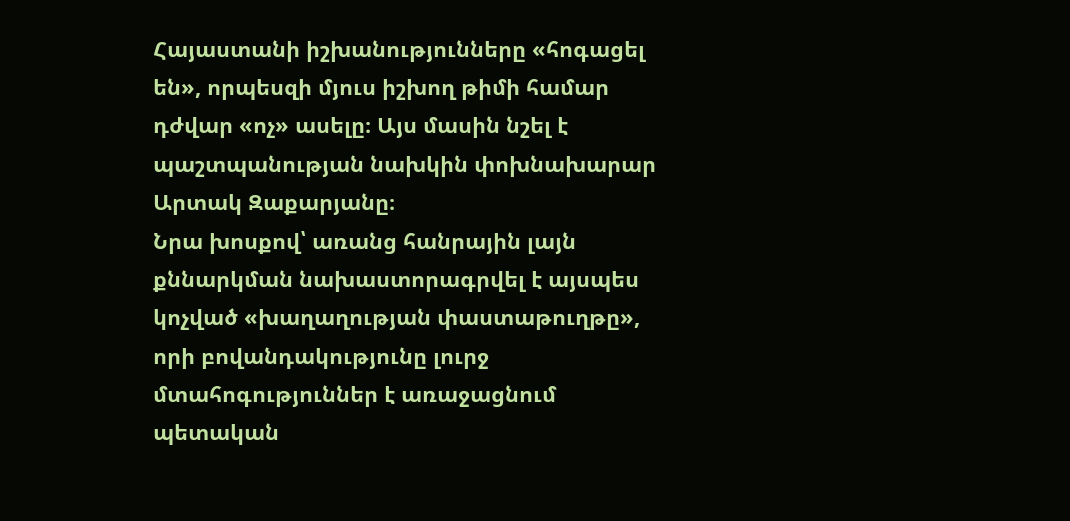Հայաստանի իշխանությունները «հոգացել են», որպեսզի մյուս իշխող թիմի համար դժվար «ոչ» ասելը։ Այս մասին նշել է պաշտպանության նախկին փոխնախարար Արտակ Զաքարյանը։
Նրա խոսքով՝ առանց հանրային լայն քննարկման նախաստորագրվել է այսպես կոչված «խաղաղության փաստաթուղթը», որի բովանդակությունը լուրջ մտահոգություններ է առաջացնում պետական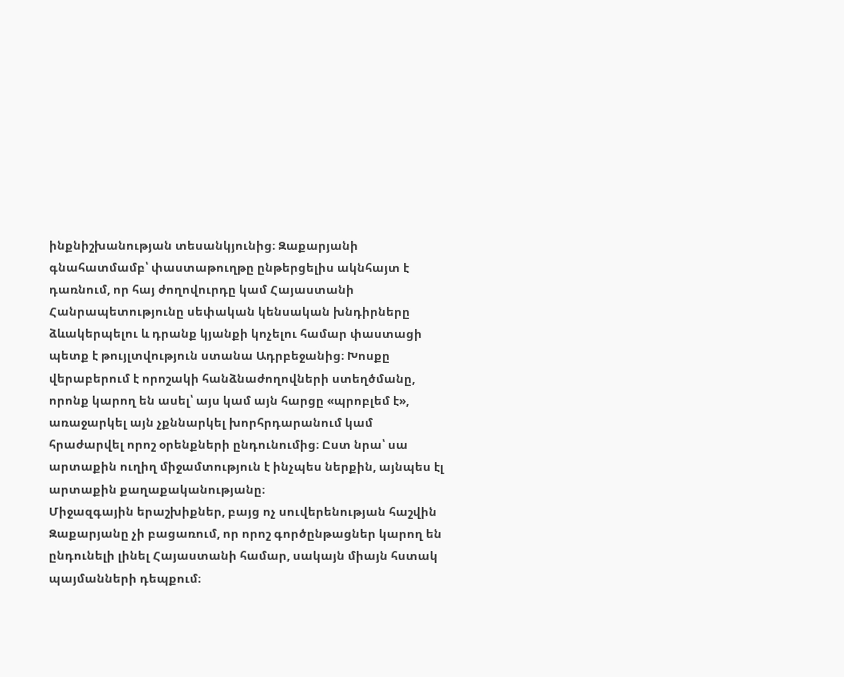ինքնիշխանության տեսանկյունից։ Զաքարյանի գնահատմամբ՝ փաստաթուղթը ընթերցելիս ակնհայտ է դառնում, որ հայ ժողովուրդը կամ Հայաստանի Հանրապետությունը սեփական կենսական խնդիրները ձևակերպելու և դրանք կյանքի կոչելու համար փաստացի պետք է թույլտվություն ստանա Ադրբեջանից։ Խոսքը վերաբերում է որոշակի հանձնաժողովների ստեղծմանը, որոնք կարող են ասել՝ այս կամ այն հարցը «պրոբլեմ է», առաջարկել այն չքննարկել խորհրդարանում կամ հրաժարվել որոշ օրենքների ընդունումից։ Ըստ նրա՝ սա արտաքին ուղիղ միջամտություն է ինչպես ներքին, այնպես էլ արտաքին քաղաքականությանը։
Միջազգային երաշխիքներ, բայց ոչ սուվերենության հաշվին
Զաքարյանը չի բացառում, որ որոշ գործընթացներ կարող են ընդունելի լինել Հայաստանի համար, սակայն միայն հստակ պայմանների դեպքում։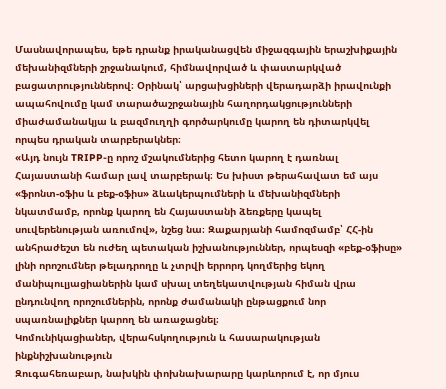Մասնավորապես, եթե դրանք իրականացվեն միջազգային երաշխիքային մեխանիզմների շրջանակում, հիմնավորված և փաստարկված բացատրություններով։ Օրինակ՝ արցախցիների վերադարձի իրավունքի ապահովումը կամ տարածաշրջանային հաղորդակցությունների միաժամանակյա և բազմուղղի գործարկումը կարող են դիտարկվել որպես դրական տարբերակներ։
«Այդ նույն TRIPP-ը որոշ մշակումներից հետո կարող է դառնալ Հայաստանի համար լավ տարբերակ։ Ես խիստ թերահավատ եմ այս «ֆրոնտ-օֆիս և բեք-օֆիս» ձևակերպումների և մեխանիզմների նկատմամբ, որոնք կարող են Հայաստանի ձեռքերը կապել սուվերենության առումով», նշեց նա։ Զաքարյանի համոզմամբ՝ ՀՀ-ին անհրաժեշտ են ուժեղ պետական իշխանություններ, որպեսզի «բեք-օֆիսը» լինի որոշումներ թելադրողը և չտրվի երրորդ կողմերից եկող մանիպուլյացիաներին կամ սխալ տեղեկատվության հիման վրա ընդունվող որոշումներին, որոնք ժամանակի ընթացքում նոր սպառնալիքներ կարող են առաջացնել։
Կոմունիկացիաներ, վերահսկողություն և հասարակության ինքնիշխանություն
Զուգահեռաբար, նախկին փոխնախարարը կարևորում է, որ մյուս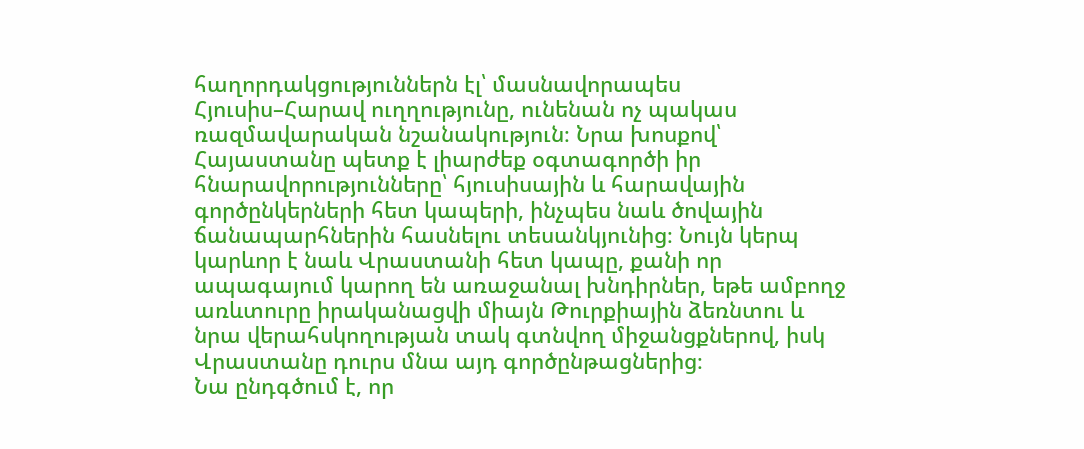հաղորդակցություններն էլ՝ մասնավորապես Հյուսիս–Հարավ ուղղությունը, ունենան ոչ պակաս ռազմավարական նշանակություն։ Նրա խոսքով՝ Հայաստանը պետք է լիարժեք օգտագործի իր հնարավորությունները՝ հյուսիսային և հարավային գործընկերների հետ կապերի, ինչպես նաև ծովային ճանապարհներին հասնելու տեսանկյունից։ Նույն կերպ կարևոր է նաև Վրաստանի հետ կապը, քանի որ ապագայում կարող են առաջանալ խնդիրներ, եթե ամբողջ առևտուրը իրականացվի միայն Թուրքիային ձեռնտու և նրա վերահսկողության տակ գտնվող միջանցքներով, իսկ Վրաստանը դուրս մնա այդ գործընթացներից։
Նա ընդգծում է, որ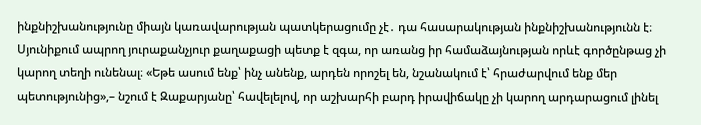ինքնիշխանությունը միայն կառավարության պատկերացումը չէ․ դա հասարակության ինքնիշխանությունն է։ Սյունիքում ապրող յուրաքանչյուր քաղաքացի պետք է զգա, որ առանց իր համաձայնության որևէ գործընթաց չի կարող տեղի ունենալ։ «Եթե ասում ենք՝ ինչ անենք, արդեն որոշել են, նշանակում է՝ հրաժարվում ենք մեր պետությունից»,– նշում է Զաքարյանը՝ հավելելով, որ աշխարհի բարդ իրավիճակը չի կարող արդարացում լինել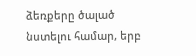ձեռքերը ծալած նստելու համար, երբ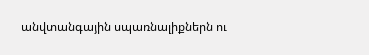անվտանգային սպառնալիքներն ու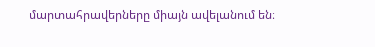մարտահրավերները միայն ավելանում են։